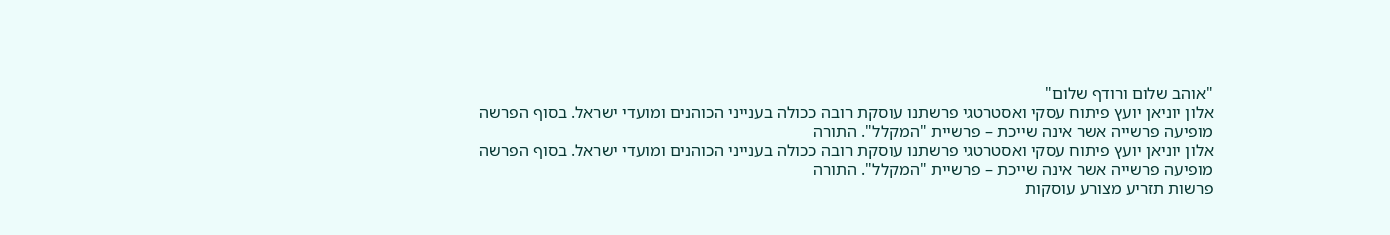"אוהב שלום ורודף שלום"
אלון יוניאן יועץ פיתוח עסקי ואסטרטגי פרשתנו עוסקת רובה ככולה בענייני הכוהנים ומועדי ישראל. בסוף הפרשה מופיעה פרשייה אשר אינה שייכת – פרשיית "המקלל". התורה
אלון יוניאן יועץ פיתוח עסקי ואסטרטגי פרשתנו עוסקת רובה ככולה בענייני הכוהנים ומועדי ישראל. בסוף הפרשה מופיעה פרשייה אשר אינה שייכת – פרשיית "המקלל". התורה
פרשות תזריע מצורע עוסקות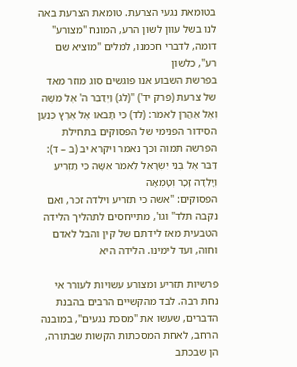בטומאת נגעי הצרעת. טומאת הצרעת באה לנו בשל עוון לשון הרע, המונח "מצורע" דומה, לדברי חכמנו, למלים "מוציא שם רע", כלשון
בפרשת השבוע אנו פוגשים סוג מוזר מאד של צרעת (פרק יד') "(לג) וַיְדַבֵּר ה' אֶל מֹשֶׁה וְאֶל אַהֲרֹן לֵאמֹר: (לד) כִּי תָבֹאוּ אֶל אֶרֶץ כְּנַעַן
הסידור הפנימי של הפסוקים בתחילת הפרשה תמוה וכך נאמר ויקרא יב (ב – ד): דַּבֵּר אֶל בְּנֵי יִשְׂרָאֵל לֵאמֹר אִשָּׁה כִּי תַזְרִיעַ וְיָלְדָה זָכָר וְטָמְאָה
הפסוקים: "אשה כי תזריע וילדה זכר, ואם נקבה תלד" וגו', מתייחסים לתהליך הלידה הטבעית מאז לידתם של קין והבל לאדם וחוה, ועד לימינו. הלידה היא

פרשיות תזריע ומצורע עשויות לעורר אי נחת רבה. לבד מהקשיים הרבים בהבנת הדברים, שעשו את "מסכת נגעים", במובנה הרחב, לאחת המסכתות הקשות שבתורה, הן שבכתב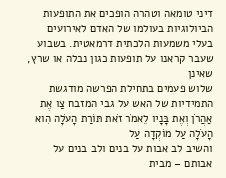דיני טומאה וטהרה הופכים את התופעות הביולוגיות בעולמו של האדם לאירועים בעלי משמעות הלכתית דרמאטית. בשבוע שעבר קראנו על תופעות כגון נבלה או שרץ, שאינן
שלוש פעמים בתחילת הפרשה מודגשת התמידיות של האש על גבי המזבח צַו אֶת אַהֲרֹן וְאֶת בָּנָיו לֵאמֹר זֹאת תּוֹרַת הָעֹלָה הִוא הָעֹלָה עַל מוֹקְדָה עַל
והשיב לב אבות על בנים ולב בנים על אבותם – מבית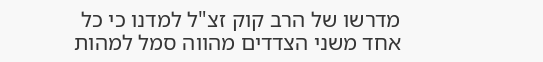מדרשו של הרב קוק זצ"ל למדנו כי כל אחד משני הצדדים מהווה סמל למהות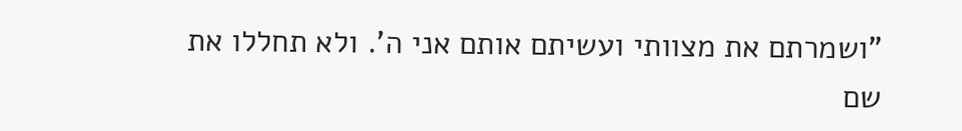"ושמרתם את מצוותי ועשיתם אותם אני ה'. ולא תחללו את שם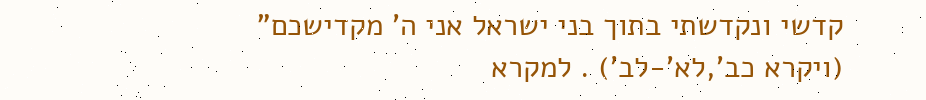קדשי ונקדשתי בתוך בני ישראל אני ה' מקדישכם" (ויקרא כב',לא'-לב') . למקרא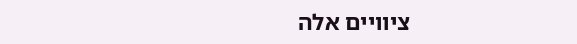ציוויים אלה